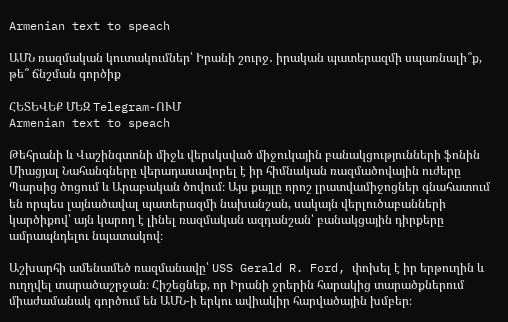Armenian text to speach

ԱՄՆ ռազմական կուտակումներ՝ Իրանի շուրջ․ իրական պատերազմի սպառնալի՞ք, թե՞ ճնշման գործիք

ՀԵՏԵՎԵՔ ՄԵԶ Telegram-ՈՒՄ
Armenian text to speach

Թեհրանի և Վաշինգտոնի միջև վերսկսված միջուկային բանակցությունների ֆոնին Միացյալ Նահանգները վերադասավորել է իր հիմնական ռազմածովային ուժերը Պարսից ծոցում և Արաբական ծովում։ Այս քայլը որոշ լրատվամիջոցներ գնահատում են որպես լայնածավալ պատերազմի նախանշան, սակայն վերլուծաբանների կարծիքով՝ այն կարող է լինել ռազմական ազդանշան՝ բանակցային դիրքերը ամրապնդելու նպատակով։

Աշխարհի ամենամեծ ռազմանավը՝ USS Gerald R. Ford, փոխել է իր երթուղին և ուղղվել տարածաշրջան։ Հիշեցնեք, որ Իրանի ջրերին հարակից տարածքներում միաժամանակ գործում են ԱՄՆ-ի երկու ավիակիր հարվածային խմբեր։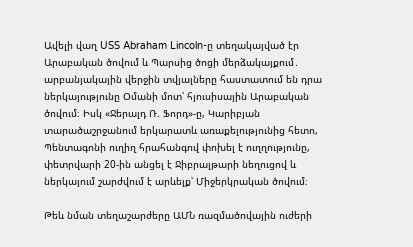Ավելի վաղ USS Abraham Lincoln-ը տեղակայված էր Արաբական ծովում և Պարսից ծոցի մերձակայքում․ արբանյակային վերջին տվյալները հաստատում են դրա ներկայությունը Օմանի մոտ՝ հյուսիսային Արաբական ծովում։ Իսկ «Ջերալդ Ռ. Ֆորդ»-ը, Կարիբյան տարածաշրջանում երկարատև առաքելությունից հետո, Պենտագոնի ուղիղ հրահանգով փոխել է ուղղությունը, փետրվարի 20-ին անցել է Ջիբրալթարի նեղուցով և ներկայում շարժվում է արևելք՝ Միջերկրական ծովում։

Թեև նման տեղաշարժերը ԱՄՆ ռազմածովային ուժերի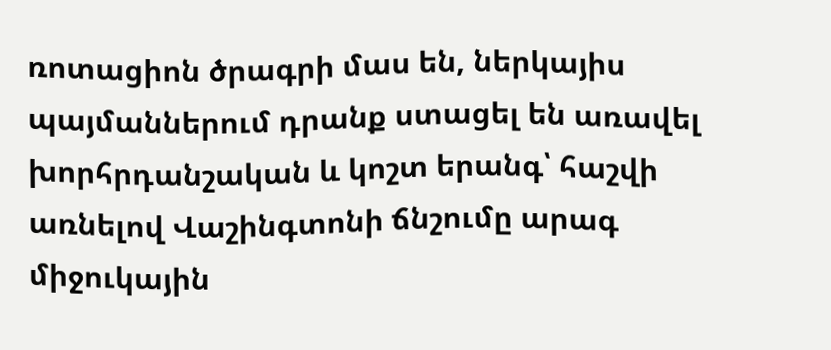ռոտացիոն ծրագրի մաս են, ներկայիս պայմաններում դրանք ստացել են առավել խորհրդանշական և կոշտ երանգ՝ հաշվի առնելով Վաշինգտոնի ճնշումը արագ միջուկային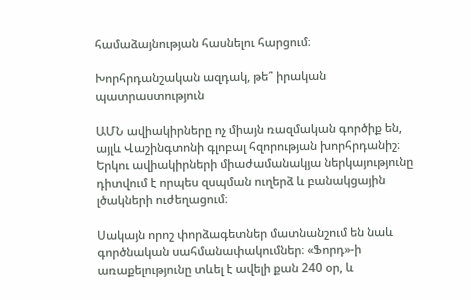համաձայնության հասնելու հարցում։

Խորհրդանշական ազդակ, թե՞ իրական պատրաստություն

ԱՄՆ ավիակիրները ոչ միայն ռազմական գործիք են, այլև Վաշինգտոնի գլոբալ հզորության խորհրդանիշ։ Երկու ավիակիրների միաժամանակյա ներկայությունը դիտվում է որպես զսպման ուղերձ և բանակցային լծակների ուժեղացում։

Սակայն որոշ փորձագետներ մատնանշում են նաև գործնական սահմանափակումներ։ «Ֆորդ»-ի առաքելությունը տևել է ավելի քան 240 օր, և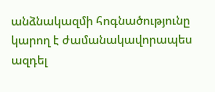անձնակազմի հոգնածությունը կարող է ժամանակավորապես ազդել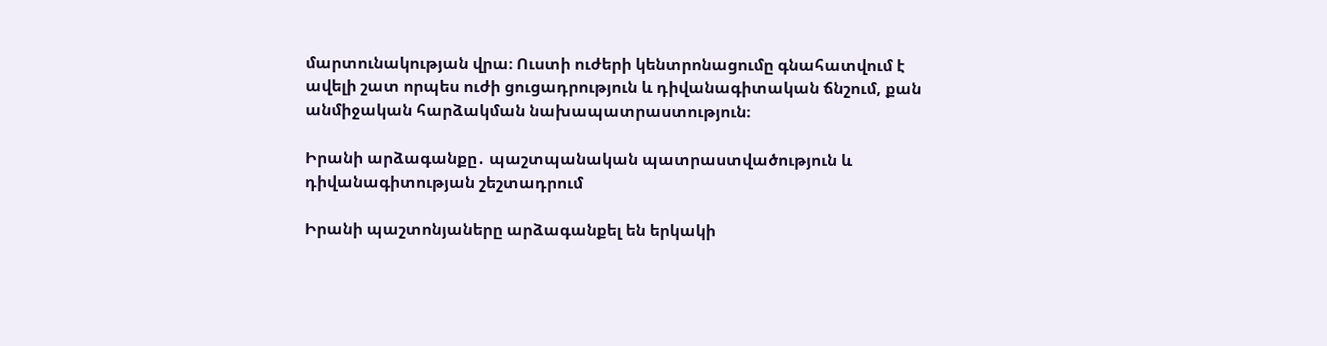մարտունակության վրա։ Ուստի ուժերի կենտրոնացումը գնահատվում է ավելի շատ որպես ուժի ցուցադրություն և դիվանագիտական ճնշում, քան անմիջական հարձակման նախապատրաստություն։

Իրանի արձագանքը․ պաշտպանական պատրաստվածություն և դիվանագիտության շեշտադրում

Իրանի պաշտոնյաները արձագանքել են երկակի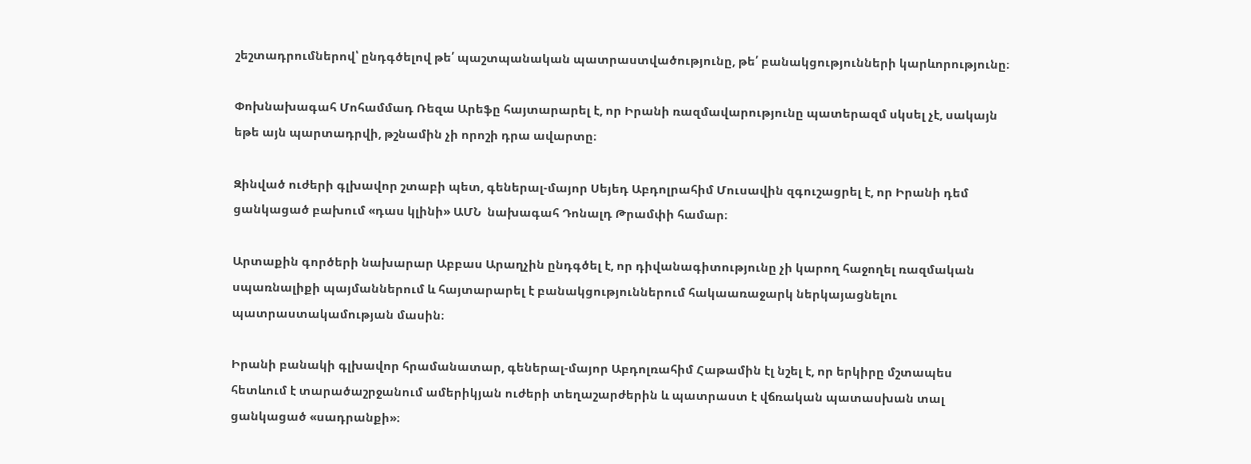շեշտադրումներով՝ ընդգծելով թե՛ պաշտպանական պատրաստվածությունը, թե՛ բանակցությունների կարևորությունը։

Փոխնախագահ Մոհամմադ Ռեզա Արեֆը հայտարարել է, որ Իրանի ռազմավարությունը պատերազմ սկսել չէ, սակայն եթե այն պարտադրվի, թշնամին չի որոշի դրա ավարտը։

Զինված ուժերի գլխավոր շտաբի պետ, գեներալ-մայոր Սեյեդ Աբդոլրահիմ Մուսավին զգուշացրել է, որ Իրանի դեմ ցանկացած բախում «դաս կլինի» ԱՄՆ  նախագահ Դոնալդ Թրամփի համար։

Արտաքին գործերի նախարար Աբբաս Արաղչին ընդգծել է, որ դիվանագիտությունը չի կարող հաջողել ռազմական սպառնալիքի պայմաններում և հայտարարել է բանակցություններում հակաառաջարկ ներկայացնելու պատրաստակամության մասին։

Իրանի բանակի գլխավոր հրամանատար, գեներալ-մայոր Աբդոլռահիմ Հաթամին էլ նշել է, որ երկիրը մշտապես հետևում է տարածաշրջանում ամերիկյան ուժերի տեղաշարժերին և պատրաստ է վճռական պատասխան տալ ցանկացած «սադրանքի»։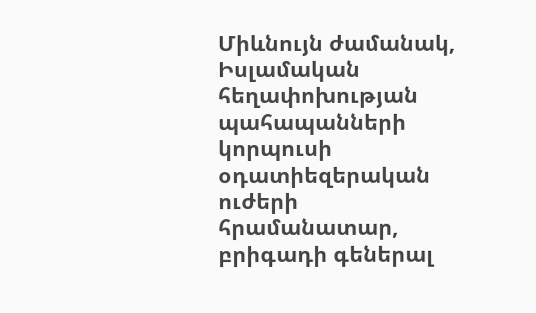Միևնույն ժամանակ, Իսլամական հեղափոխության պահապանների կորպուսի օդատիեզերական ուժերի հրամանատար, բրիգադի գեներալ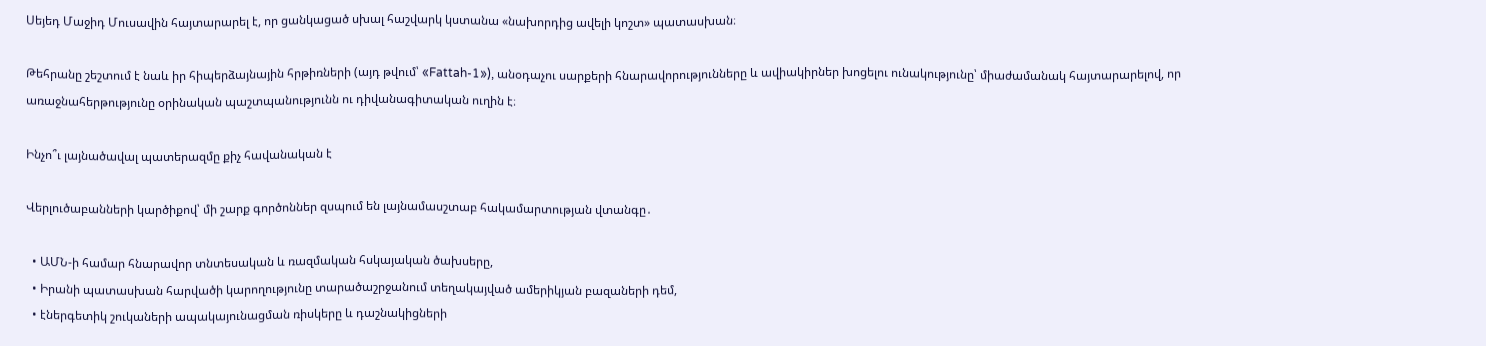Սեյեդ Մաջիդ Մուսավին հայտարարել է, որ ցանկացած սխալ հաշվարկ կստանա «նախորդից ավելի կոշտ» պատասխան։

Թեհրանը շեշտում է նաև իր հիպերձայնային հրթիռների (այդ թվում՝ «Fattah-1»), անօդաչու սարքերի հնարավորությունները և ավիակիրներ խոցելու ունակությունը՝ միաժամանակ հայտարարելով, որ առաջնահերթությունը օրինական պաշտպանությունն ու դիվանագիտական ուղին է։

Ինչո՞ւ լայնածավալ պատերազմը քիչ հավանական է

Վերլուծաբանների կարծիքով՝ մի շարք գործոններ զսպում են լայնամասշտաբ հակամարտության վտանգը․

  • ԱՄՆ-ի համար հնարավոր տնտեսական և ռազմական հսկայական ծախսերը,
  • Իրանի պատասխան հարվածի կարողությունը տարածաշրջանում տեղակայված ամերիկյան բազաների դեմ,
  • էներգետիկ շուկաների ապակայունացման ռիսկերը և դաշնակիցների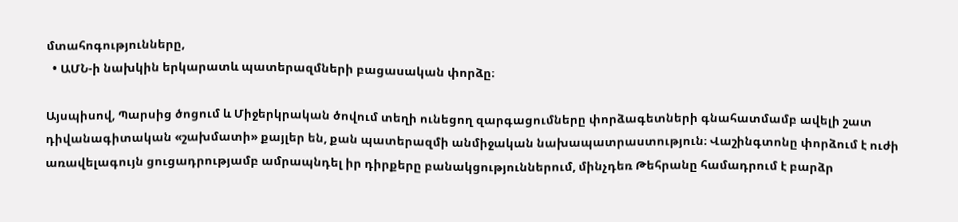մտահոգությունները,
  • ԱՄՆ-ի նախկին երկարատև պատերազմների բացասական փորձը։

Այսպիսով, Պարսից ծոցում և Միջերկրական ծովում տեղի ունեցող զարգացումները փորձագետների գնահատմամբ ավելի շատ դիվանագիտական «շախմատի» քայլեր են, քան պատերազմի անմիջական նախապատրաստություն։ Վաշինգտոնը փորձում է ուժի առավելագույն ցուցադրությամբ ամրապնդել իր դիրքերը բանակցություններում, մինչդեռ Թեհրանը համադրում է բարձր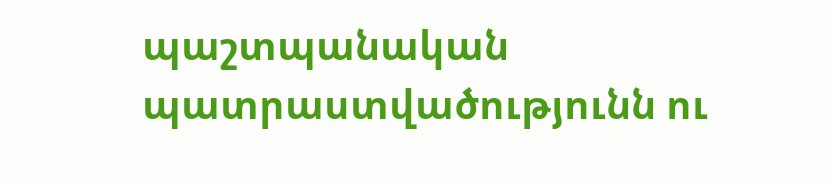պաշտպանական պատրաստվածությունն ու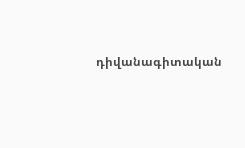դիվանագիտական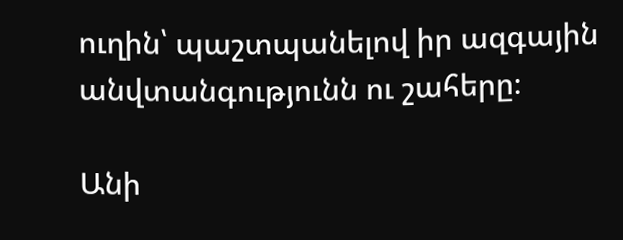ուղին՝ պաշտպանելով իր ազգային անվտանգությունն ու շահերը։

Անի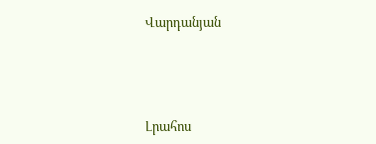Վարդանյան




Լրահոս